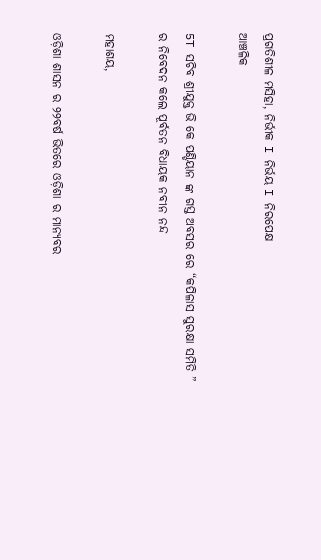ପ୍ରଗତିଶୀଳ ମସିହା, ନିର୍ଭୀକ I ନିର୍ଭୟ I ନିରପେକ୍ଷ
ଆଞ୍ଚଳିକ

5T ସଚିବ ଶ୍ରୀଯୁକ୍ତ ଭି କେ ପଣ୍ଡିୟାନ ଙ୍କ ଗସ୍ତ ଅବସର ରେ “କପିଳାସ ସୁରକ୍ଷା ସମିତି ” ର ନିବେଦନ କଲେ ପୂର୍ବତନ ବିଧାୟକ ନବୀନ ନନ୍ଦ

ମହାଶୟ,

ଓଡ଼ିଶା ଶାସନ ର ୨୨ବର୍ଷ ଭିତରେ ଓଡ଼ିଶା ର ମାନ୍ୟବର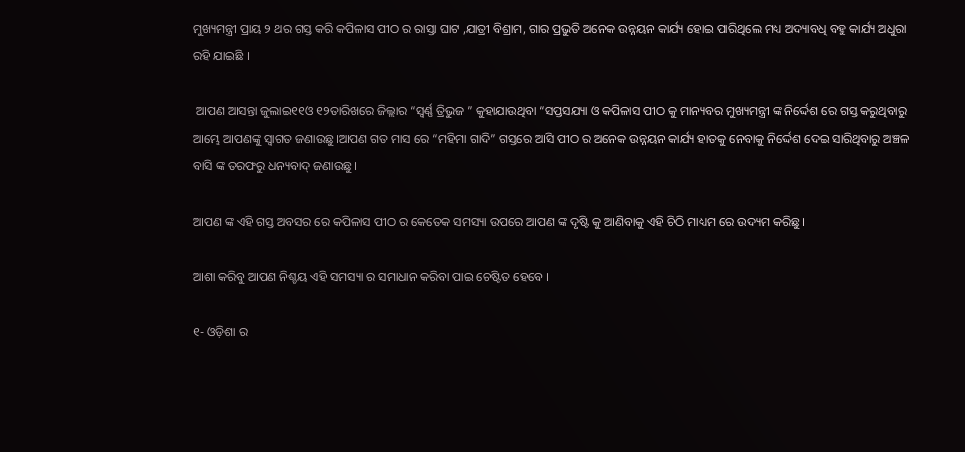ମୁଖ୍ୟମନ୍ତ୍ରୀ ପ୍ରାୟ ୨ ଥର ଗସ୍ତ କରି କପିଳାସ ପୀଠ ର ରାସ୍ତା ଘାଟ ,ଯାତ୍ରୀ ବିଶ୍ରାମ, ଗାର ପ୍ରଭୁତି ଅନେକ ଉନ୍ନୟନ କାର୍ଯ୍ୟ ହୋଇ ପାରିଥିଲେ ମଧ୍ୟ ଅଦ୍ୟାବଧି ବହୁ କାର୍ଯ୍ୟ ଅଧୁରା ରହି ଯାଇଛି ।

 ଆପଣ ଆସନ୍ତା ଜୁଲାଇ୧୧ଓ ୧୨ତାରିଖରେ ଜିଲ୍ଲାର “ସ୍ଵର୍ଣ୍ଣ ତ୍ରିଭୁଜ ” କୁହାଯାଉଥିବା “ସପ୍ତସଯ୍ୟା ଓ କପିଳାସ ପୀଠ କୁ ମାନ୍ୟବର ମୁଖ୍ୟମନ୍ତ୍ରୀ ଙ୍କ ନିର୍ଦ୍ଦେଶ ରେ ଗସ୍ତ କରୁଥିବାରୁ ଆମ୍ଭେ ଆପଣଙ୍କୁ ସ୍ଵାଗତ ଜଣାଉଛୁ।ଆପଣ ଗତ ମାସ ରେ “ମହିମା ଗାଦି” ଗସ୍ତରେ ଆସି ପୀଠ ର ଅନେକ ଉନ୍ନୟନ କାର୍ଯ୍ୟ ହାତକୁ ନେବାକୁ ନିର୍ଦ୍ଦେଶ ଦେଇ ସାରିଥିବାରୁ ଅଞ୍ଚଳ ବାସି ଙ୍କ ତରଫରୁ ଧନ୍ୟବାଦ୍ ଜଣାଉଛୁ।

ଆପଣ ଙ୍କ ଏହି ଗସ୍ତ ଅବସର ରେ କପିଳାସ ପୀଠ ର କେତେକ ସମସ୍ୟା ଉପରେ ଆପଣ ଙ୍କ ଦୃଷ୍ଟି କୁ ଆଣିବାକୁ ଏହି ଚିଠି ମାଧ୍ୟମ ରେ ଉଦ୍ୟମ କରିଛୁ ।

ଆଶା କରିବୁ ଆପଣ ନିଶ୍ଚୟ ଏହି ସମସ୍ୟା ର ସମାଧାନ କରିବା ପାଇ ଚେଷ୍ଟିତ ହେବେ ।

୧- ଓଡ଼ିଶା ର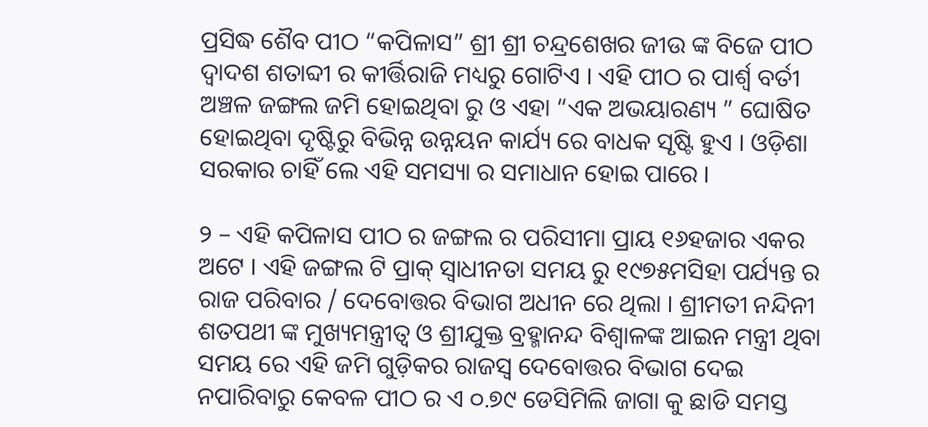ପ୍ରସିଦ୍ଧ ଶୈବ ପୀଠ “କପିଳାସ” ଶ୍ରୀ ଶ୍ରୀ ଚନ୍ଦ୍ରଶେଖର ଜୀଉ ଙ୍କ ବିଜେ ପୀଠ ଦ୍ଵାଦଶ ଶତାବ୍ଦୀ ର କୀର୍ତ୍ତିରାଜି ମଧ୍ୟରୁ ଗୋଟିଏ । ଏହି ପୀଠ ର ପାର୍ଶ୍ଵ ବର୍ତୀ ଅଞ୍ଚଳ ଜଙ୍ଗଲ ଜମି ହୋଇଥିବା ରୁ ଓ ଏହା “ଏକ ଅଭୟାରଣ୍ୟ ” ଘୋଷିତ ହୋଇଥିବା ଦୃଷ୍ଟିରୁ ବିଭିନ୍ନ ଉନ୍ନୟନ କାର୍ଯ୍ୟ ରେ ବାଧକ ସୃଷ୍ଟି ହୁଏ । ଓଡ଼ିଶା ସରକାର ଚାହିଁ ଲେ ଏହି ସମସ୍ୟା ର ସମାଧାନ ହୋଇ ପାରେ ।

୨ – ଏହି କପିଳାସ ପୀଠ ର ଜଙ୍ଗଲ ର ପରିସୀମା ପ୍ରାୟ ୧୬ହଜାର ଏକର ଅଟେ । ଏହି ଜଙ୍ଗଲ ଟି ପ୍ରାକ୍ ସ୍ଵାଧୀନତା ସମୟ ରୁ ୧୯୭୫ମସିହା ପର୍ଯ୍ୟନ୍ତ ର ରାଜ ପରିବାର / ଦେବୋତ୍ତର ବିଭାଗ ଅଧୀନ ରେ ଥିଲା । ଶ୍ରୀମତୀ ନନ୍ଦିନୀ ଶତପଥୀ ଙ୍କ ମୁଖ୍ୟମନ୍ତ୍ରୀତ୍ବ ଓ ଶ୍ରୀଯୁକ୍ତ ବ୍ରହ୍ମାନନ୍ଦ ବିଶ୍ଵାଳଙ୍କ ଆଇନ ମନ୍ତ୍ରୀ ଥିବା ସମୟ ରେ ଏହି ଜମି ଗୁଡ଼ିକର ରାଜସ୍ବ ଦେବୋତ୍ତର ବିଭାଗ ଦେଇ ନପାରିବାରୁ କେବଳ ପୀଠ ର ଏ ୦.୭୯ ଡେସିମିଲି ଜାଗା କୁ ଛାଡି ସମସ୍ତ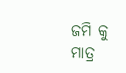ଜମି କୁ ମାତ୍ର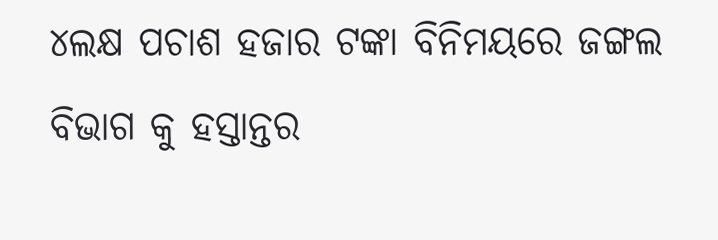୪ଲକ୍ଷ ପଚାଶ ହଜାର ଟଙ୍କା ବିନିମୟରେ ଜଙ୍ଗଲ ବିଭାଗ କୁ ହସ୍ତାନ୍ତର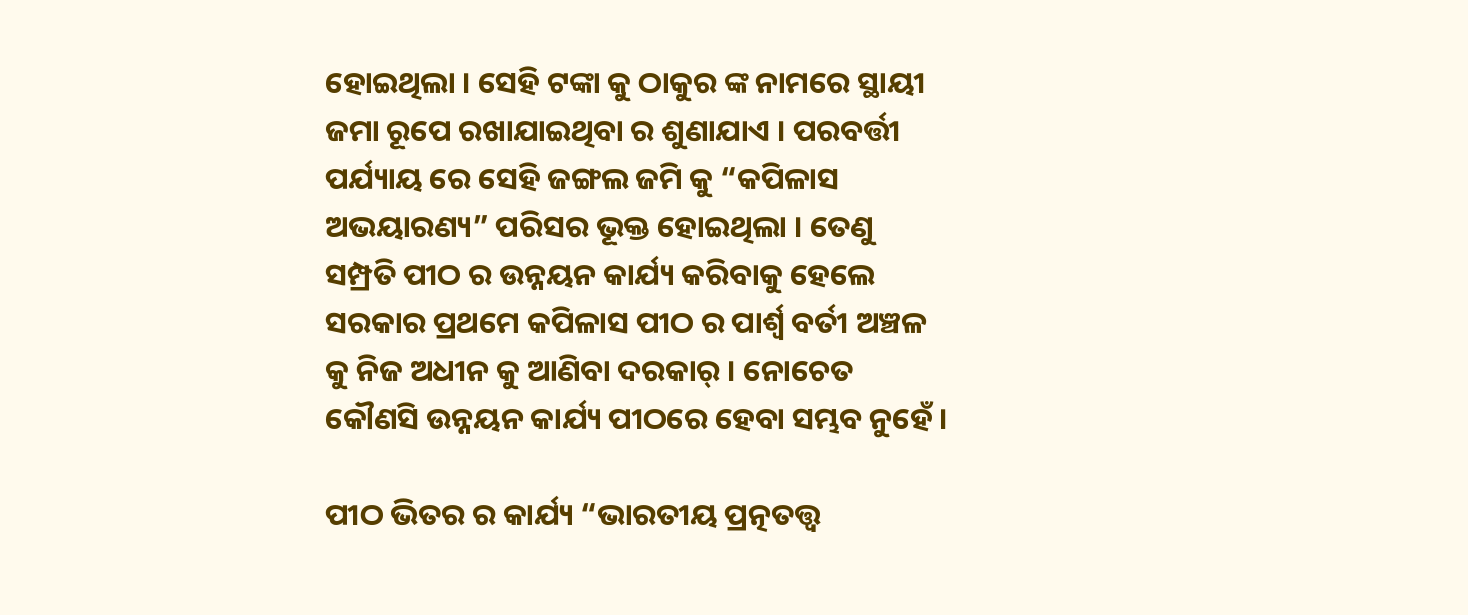ହୋଇଥିଲା । ସେହି ଟଙ୍କା କୁ ଠାକୁର ଙ୍କ ନାମରେ ସ୍ଥାୟୀ ଜମା ରୂପେ ରଖାଯାଇଥିବା ର ଶୁଣାଯାଏ । ପରବର୍ତ୍ତୀ ପର୍ଯ୍ୟାୟ ରେ ସେହି ଜଙ୍ଗଲ ଜମି କୁ “କପିଳାସ ଅଭୟାରଣ୍ୟ” ପରିସର ଭୂକ୍ତ ହୋଇଥିଲା । ତେଣୁ ସମ୍ପ୍ରତି ପୀଠ ର ଉନ୍ନୟନ କାର୍ଯ୍ୟ କରିବାକୁ ହେଲେ ସରକାର ପ୍ରଥମେ କପିଳାସ ପୀଠ ର ପାର୍ଶ୍ଵ ବର୍ତୀ ଅଞ୍ଚଳ କୁ ନିଜ ଅଧୀନ କୁ ଆଣିବା ଦରକାର୍ । ନୋଚେତ କୌଣସି ଉନ୍ନୟନ କାର୍ଯ୍ୟ ପୀଠରେ ହେବା ସମ୍ଭବ ନୁହେଁ ।

ପୀଠ ଭିତର ର କାର୍ଯ୍ୟ “ଭାରତୀୟ ପ୍ରତ୍ନତତ୍ତ୍ଵ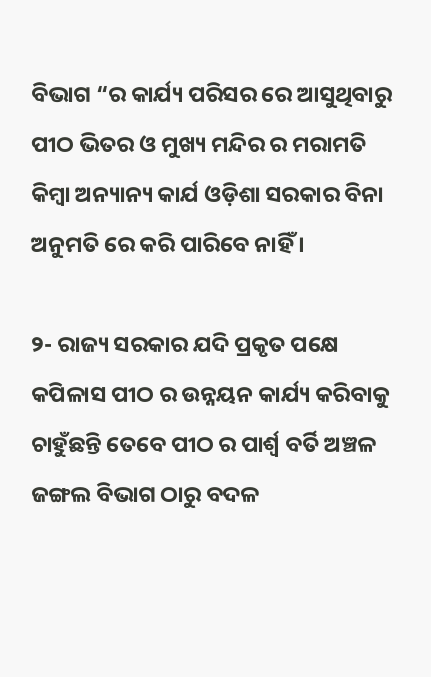ବିଭାଗ “ର କାର୍ଯ୍ୟ ପରିସର ରେ ଆସୁଥିବାରୁ ପୀଠ ଭିତର ଓ ମୁଖ୍ୟ ମନ୍ଦିର ର ମରାମତି କିମ୍ବା ଅନ୍ୟାନ୍ୟ କାର୍ଯ ଓଡ଼ିଶା ସରକାର ବିନା ଅନୁମତି ରେ କରି ପାରିବେ ନାହିଁ ।

୨- ରାଜ୍ୟ ସରକାର ଯଦି ପ୍ରକୃତ ପକ୍ଷେ କପିଳାସ ପୀଠ ର ଉନ୍ନୟନ କାର୍ଯ୍ୟ କରିବାକୁ ଚାହୁଁଛନ୍ତି ତେବେ ପୀଠ ର ପାର୍ଶ୍ଵ ବର୍ତି ଅଞ୍ଚଳ ଜଙ୍ଗଲ ବିଭାଗ ଠାରୁ ବଦଳ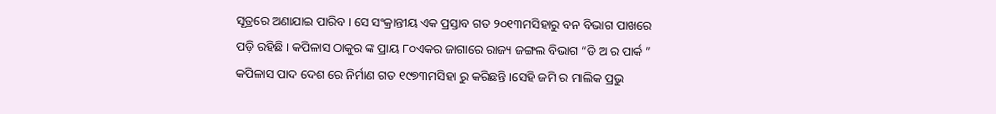ସୂତ୍ରରେ ଅଣାଯାଇ ପାରିବ । ସେ ସଂକ୍ରାନ୍ତୀୟ ଏକ ପ୍ରସ୍ତାବ ଗତ ୨୦୧୩ମସିହାରୁ ବନ ବିଭାଗ ପାଖରେ ପଡ଼ି ରହିଛି । କପିଳାସ ଠାକୁର ଙ୍କ ପ୍ରାୟ ୮୦ଏକର ଜାଗାରେ ରାଜ୍ୟ ଜଙ୍ଗଲ ବିଭାଗ “ଡି ଅ ର ପାର୍କ ” କପିଳାସ ପାଦ ଦେଶ ରେ ନିର୍ମାଣ ଗତ ୧୯୭୩ମସିହା ରୁ କରିଛନ୍ତି ।ସେହି ଜମି ର ମାଲିକ ପ୍ରଭୁ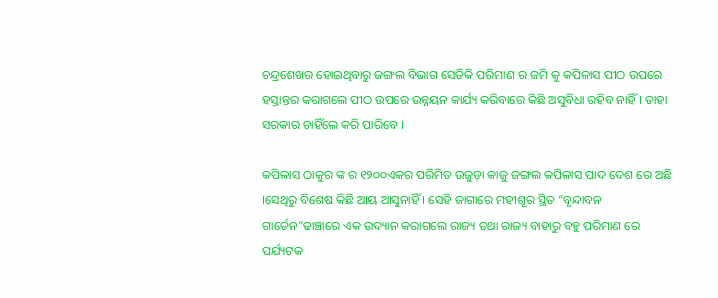ଚନ୍ଦ୍ରଶେଖର ହୋଇଥିବାରୁ ଜଙ୍ଗଲ ବିଭାଗ ସେତିକି ପରିମାଣ ର ଜମି କୁ କପିଳାସ ପୀଠ ଉପରେ ହସ୍ତାନ୍ତର କରାଗଲେ ପୀଠ ଉପରେ ଉନ୍ନୟନ କାର୍ଯ୍ୟ କରିବାରେ କିଛି ଅସୁବିଧା ରହିବ ନାହିଁ । ତାହା ସରକାର ଚାହିଁଲେ କରି ପାରିବେ ।

କପିଳାସ ଠାକୁର ଙ୍କ ର ୧୨୦୦ଏକର ପରିମିତ ଉଜୁଡ଼ା କାଜୁ ଜଙ୍ଗଲ କପିଳାସ ପାଦ ଦେଶ ରେ ଅଛି ।ସେଥିରୁ ବିଶେଷ କିଛି ଆୟ ଆସୁନାହିଁ । ସେହି ଜାଗାରେ ମହୀଶୂର ସ୍ଥିତ “ବୃନ୍ଦାବନ ଗାର୍ଡେନ”ଢାଞ୍ଚାରେ ଏକ ଉଦ୍ୟାନ କରାଗଲେ ରାଜ୍ୟ ତଥା ରାଜ୍ୟ ବାହାରୁ ବହୁ ପରିମାଣ ରେ ପର୍ଯ୍ୟଟକ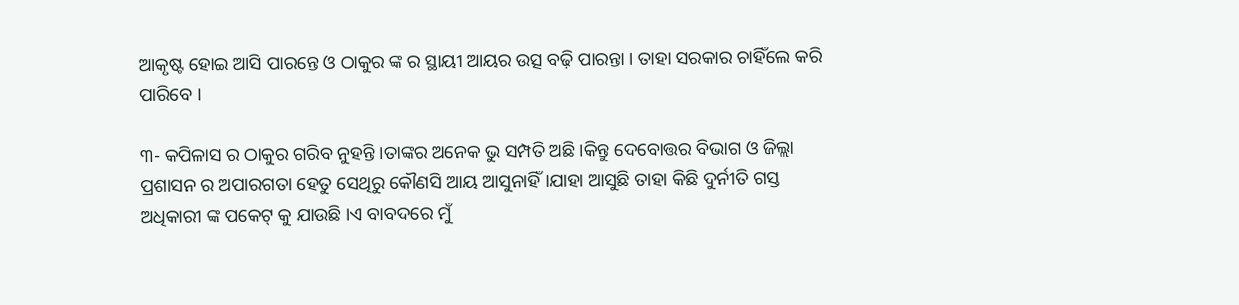ଆକୃଷ୍ଟ ହୋଇ ଆସି ପାରନ୍ତେ ଓ ଠାକୁର ଙ୍କ ର ସ୍ଥାୟୀ ଆୟର ଉତ୍ସ ବଢ଼ି ପାରନ୍ତା । ତାହା ସରକାର ଚାହିଁଲେ କରି ପାରିବେ ।

୩- କପିଳାସ ର ଠାକୁର ଗରିବ ନୁହନ୍ତି ।ତାଙ୍କର ଅନେକ ଭୁ ସମ୍ପତି ଅଛି ।କିନ୍ତୁ ଦେବୋତ୍ତର ବିଭାଗ ଓ ଜିଲ୍ଲା ପ୍ରଶାସନ ର ଅପାରଗତା ହେତୁ ସେଥିରୁ କୌଣସି ଆୟ ଆସୁନାହିଁ।ଯାହା ଆସୁଛି ତାହା କିଛି ଦୁର୍ନୀତି ଗସ୍ତ ଅଧିକାରୀ ଙ୍କ ପକେଟ୍ କୁ ଯାଉଛି ।ଏ ବାବଦରେ ମୁଁ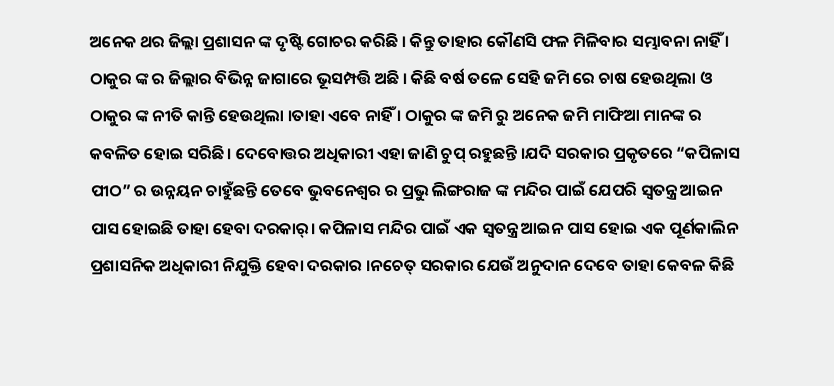ଅନେକ ଥର ଜିଲ୍ଲା ପ୍ରଶାସନ ଙ୍କ ଦୃଷ୍ଟି ଗୋଚର କରିଛି । କିନ୍ତୁ ତାହାର କୌଣସି ଫଳ ମିଳିବାର ସମ୍ଭାବନା ନାହିଁ । ଠାକୁର ଙ୍କ ର ଜିଲ୍ଲାର ବିଭିନ୍ନ ଜାଗାରେ ଭୂସମ୍ପତ୍ତି ଅଛି । କିଛି ବର୍ଷ ତଳେ ସେହି ଜମି ରେ ଚାଷ ହେଉଥିଲା ଓ ଠାକୁର ଙ୍କ ନୀତି କାନ୍ତି ହେଉଥିଲା ।ତାହା ଏବେ ନାହିଁ । ଠାକୁର ଙ୍କ ଜମି ରୁ ଅନେକ ଜମି ମାଫିଆ ମାନଙ୍କ ର କବଳିତ ହୋଇ ସରିଛି । ଦେବୋତ୍ତର ଅଧିକାରୀ ଏହା ଜାଣି ଚୁପ୍ ରହୁଛନ୍ତି ।ଯଦି ସରକାର ପ୍ରକୃତରେ “କପିଳାସ ପୀଠ” ର ଉନ୍ନୟନ ଚାହୁଁଛନ୍ତି ତେବେ ଭୁବନେଶ୍ୱର ର ପ୍ରଭୁ ଲିଙ୍ଗରାଜ ଙ୍କ ମନ୍ଦିର ପାଇଁ ଯେପରି ସ୍ବତନ୍ତ୍ର ଆଇନ ପାସ ହୋଇଛି ତାହା ହେବା ଦରକାର୍। କପିଳାସ ମନ୍ଦିର ପାଇଁ ଏକ ସ୍ବତନ୍ତ୍ର ଆଇନ ପାସ ହୋଇ ଏକ ପୂର୍ଣକାଲିନ ପ୍ରଶାସନିକ ଅଧିକାରୀ ନିଯୁକ୍ତି ହେବା ଦରକାର ।ନଚେତ୍ ସରକାର ଯେଉଁ ଅନୁଦାନ ଦେବେ ତାହା କେବଳ କିଛି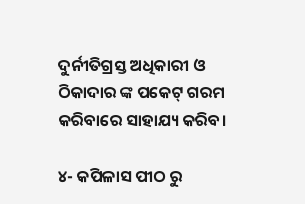ଦୁର୍ନୀତିଗ୍ରସ୍ତ ଅଧିକାରୀ ଓ ଠିକାଦାର ଙ୍କ ପକେଟ୍ ଗରମ କରିବାରେ ସାହାଯ୍ୟ କରିବ।

୪- କପିଳାସ ପୀଠ ରୁ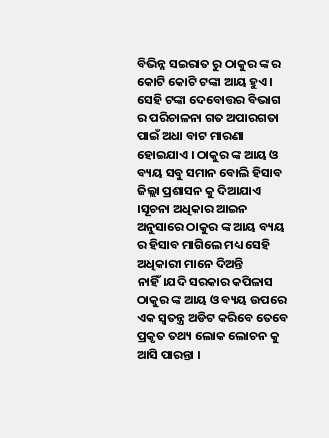ବିଭିନ୍ନ ସଇରାତ ରୁ ଠାକୁର ଙ୍କ ର କୋଟି କୋଟି ଟଙ୍କା ଆୟ ହୁଏ । ସେହି ଟଙ୍କା ଦେବୋତ୍ତର ବିଭାଗ ର ପରିଚାଳନା ଗତ ଅପାରଗତା ପାଇଁ ଅଧା ବାଟ ମାରଣା ହୋଇଯାଏ । ଠାକୁର ଙ୍କ ଆୟ ଓ ବ୍ୟୟ ସବୁ ସମାନ ବୋଲି ହିସାବ ଜିଲ୍ଲା ପ୍ରଶାସନ କୁ ଦିଆଯାଏ ।ସୂଚନା ଅଧିକାର ଆଇନ ଅନୁସାରେ ଠାକୁର ଙ୍କ ଆୟ ବ୍ୟୟ ର ହିସାବ ମାଗିଲେ ମଧ୍ୟ ସେହି ଅଧିକାରୀ ମାନେ ଦିଅନ୍ତି ନାହିଁ।ଯଦି ସରକାର କପିଳାସ ଠାକୁର ଙ୍କ ଆୟ ଓ ବ୍ୟୟ ଉପରେ ଏକ ସ୍ବତନ୍ତ୍ର ଅଡିଟ କରିବେ ତେବେ ପ୍ରକୃତ ତଥ୍ୟ ଲୋକ ଲୋଚନ କୁ ଆସି ପାରନ୍ତା ।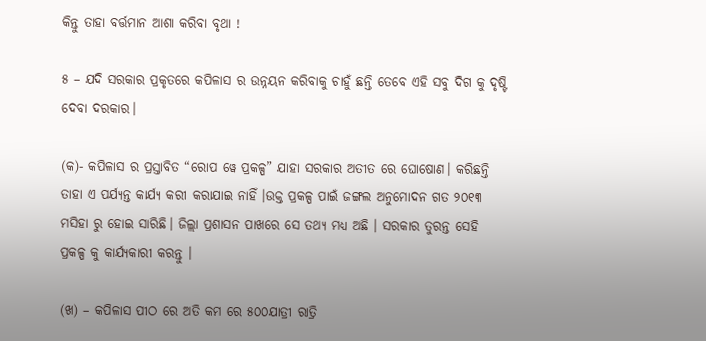କିନ୍ତୁ ତାହା ବର୍ତ୍ତମାନ ଆଶା କରିବା ବୃଥା !

୫ – ଯଦି ସରକାର ପ୍ରକୃତରେ କପିଳାସ ର ଉନ୍ନୟନ କରିବାକୁ ଚାହୁଁ ଛନ୍ତି ତେବେ ଏହି ସବୁ ଦିଗ କୁ ଦୃଷ୍ଟି ଦେବା ଦରକାର।

(କ)- କପିଳାସ ର ପ୍ରସ୍ତାବିତ “ରୋପ ୱେ ପ୍ରକଳ୍ପ” ଯାହା ସରକାର ଅତୀତ ରେ ଘୋଷୋଣ। କରିଛନ୍ତି ତାହା ଏ ପର୍ଯ୍ୟନ୍ତ କାର୍ଯ୍ୟ କରୀ କରାଯାଇ ନାହିଁ ।ଉକ୍ତ ପ୍ରକଳ୍ପ ପାଇଁ ଜଙ୍ଗଲ ଅନୁମୋଦନ ଗତ ୨୦୧୩ ମସିହା ରୁ ହୋଇ ସାରିଛି। ଜିଲ୍ଲା ପ୍ରଶାସନ ପାଖରେ ସେ ତଥ୍ୟ ମଧ୍ୟ ଅଛି । ସରକାର ତୁରନ୍ତ ସେହି ପ୍ରକଳ୍ପ କୁ କାର୍ଯ୍ୟକାରୀ କରନ୍ତୁ ।

(ଖ) – କପିଳାସ ପୀଠ ରେ ଅତି କମ ରେ ୫୦୦ଯାତ୍ରୀ ରାତ୍ରି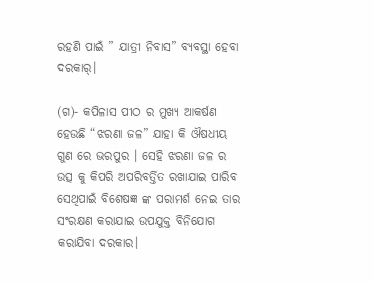ରହଣି ପାଇଁ ” ଯାତ୍ରୀ ନିବାସ” ବ୍ୟବସ୍ଥା ହେବା ଦରକାର୍।

(ଗ)- କପିଳାସ ପୀଠ ର ମୁଖ୍ୟ ଆକର୍ଷଣ ହେଉଛି “ଝରଣା ଜଳ” ଯାହା କି ଔଷଧୀୟ ଗୁଣ ରେ ଭରପୁର । ସେହି ଝରଣା ଜଳ ର ଉତ୍ସ କୁ କିପରି ଅପରିବର୍ତ୍ତିତ ରଖାଯାଇ ପାରିବ ସେଥିପାଇଁ ବିଶେଷଜ୍ଞ ଙ୍କ ପରାମର୍ଶ ନେଇ ତାର ସଂରକ୍ଷଣ କରାଯାଇ ଉପଯୁକ୍ତ ବିନିଯୋଗ କରାଯିବା ଦରକାର।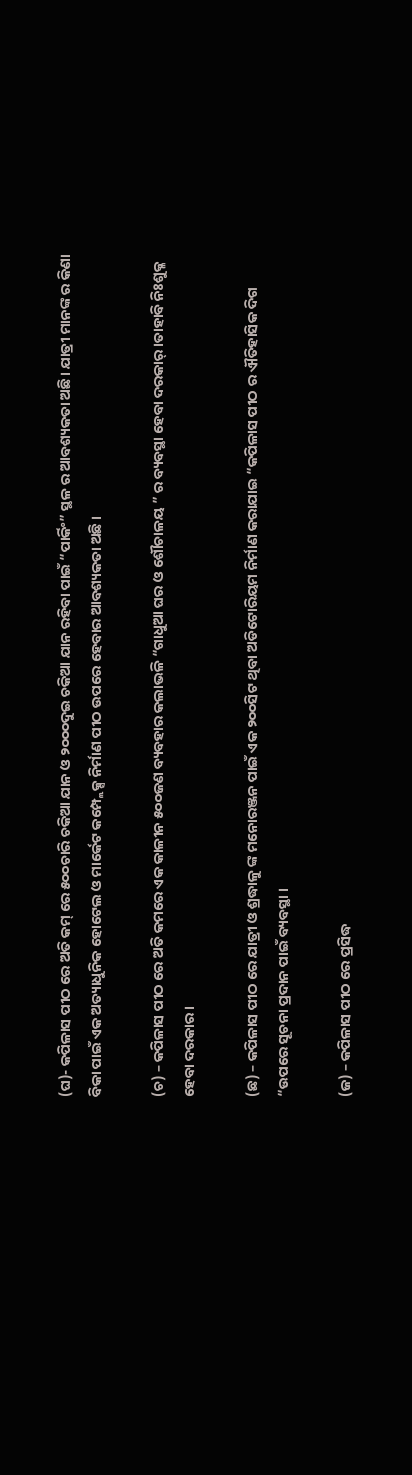(ଘ)- କପିଳାସ ପୀଠ ରେ ଅତି କମ୍ ରେ ୫୦୦ଚାରି ଚକିଆ ଯାନ ଓ ୨୦୦୦ଦୁଇ ଚକିଆ ଯାନ ରହିବା ପାଇଁ “ପାର୍କିଂ” ସ୍ଥଳ ର ଆବଶ୍ୟକତା ଅଛି। ଯାତ୍ରୀ ମାନଙ୍କ ର କିଣା ବିକା ପାଇଁ ଏକ ଅତ୍ୟାଧୁନିକ ହୋଟେଲ ଓ ମାର୍କେଟ କମ୍ପ୍ଲେକ୍ସ ନିର୍ମାଣ ପୀଠ ଉପରେ ହେବାର ଆବଶ୍ୟକତା ଅଛି ।

(ଚ) – କପିଳାସ ପୀଠ ରେ ଅତି କମରେ ଏକ କାଳୀନ ୫୦୦ଜଣ ବ୍ୟବହାର କଲାଭଳି “ଗାଧୁଆ ଘର ଓ ଶୌଚାଳୟ ” ର ବ୍ୟବସ୍ଥା ହେବା ଦରକାର୍ ।ତାହାବି ନିଃଶୁକ୍ଳ ହେବା ଦରକାର ।

(ଛ) – କପିଳାସ ପୀଠ ରେ ଯାତ୍ରୀ ଓ ଶ୍ରଦ୍ଧାଳୁ ଙ୍କ ମନୋରଞ୍ଜନ ପାଇଁ ଏକ ୨୦୦ସିଟ ଥିବା ଅଡିଟୋରିୟମ ନିର୍ମାଣ କରାଯାଇ “କପିଳାସ ପୀଠ ର ଐତିହାସିକ ଦିଗ “ଉପରେ ସୂଚନା ପ୍ରଦାନ ପାଇଁ ବ୍ୟବସ୍ଥା ।

(ଜ) – କପିଳାସ ପୀଠ ରେ ପ୍ରସିଦ୍ଧ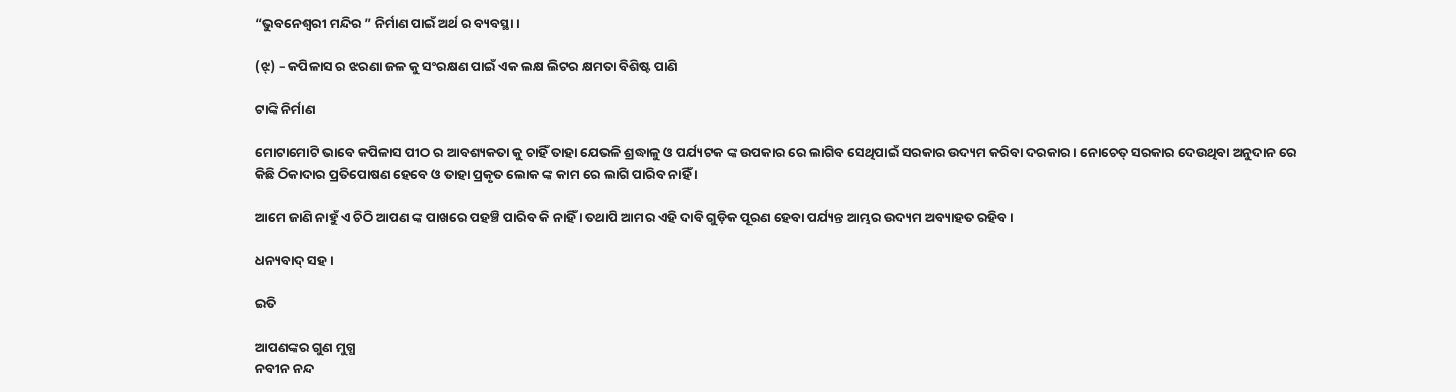“ଭୁବନେଶ୍ଵରୀ ମନ୍ଦିର ” ନିର୍ମାଣ ପାଇଁ ଅର୍ଥ ର ବ୍ୟବସ୍ଥା ।

(ଝ୍) – କପିଳାସ ର ଝରଣା ଜଳ କୁ ସଂରକ୍ଷଣ ପାଇଁ ଏକ ଲକ୍ଷ ଲିଟର କ୍ଷମତା ବିଶିଷ୍ଟ ପାଣି

ଟାଙ୍କି ନିର୍ମାଣ

ମୋଟାମୋଟି ଭାବେ କପିଳାସ ପୀଠ ର ଆବଶ୍ୟକତା କୁ ଚାହିଁ ତାହା ଯେଭଳି ଶ୍ରଦ୍ଧାଳୁ ଓ ପର୍ଯ୍ୟଟକ ଙ୍କ ଉପକାର ରେ ଲାଗିବ ସେଥିପାଇଁ ସରକାର ଉଦ୍ୟମ କରିବା ଦରକାର । ନୋଚେତ୍ ସରକାର ଦେଉଥିବା ଅନୁଦାନ ରେ କିଛି ଠିକାଦାର ପ୍ରତିପୋଷଣ ହେବେ ଓ ତାହା ପ୍ରକୃତ ଲୋକ ଙ୍କ କାମ ରେ ଲାଗି ପାରିବ ନାହିଁ ।

ଆମେ ଜାଣି ନାହୁଁ ଏ ଚିଠି ଆପଣ ଙ୍କ ପାଖରେ ପହଞ୍ଚି ପାରିବ କି ନାହିଁ । ତଥାପି ଆମର ଏହି ଦାବି ଗୁଡ଼ିକ ପୂରଣ ହେବା ପର୍ଯ୍ୟନ୍ତ ଆମ୍ଭର ଉଦ୍ୟମ ଅବ୍ୟାହତ ରହିବ।

ଧନ୍ୟବାଦ୍ ସହ ।

ଇତି

ଆପଣଙ୍କର ଗୁଣ ମୁଗ୍ଧ
ନବୀନ ନନ୍ଦ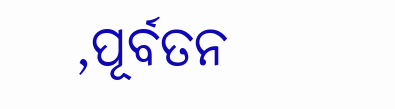,ପୂର୍ବତନ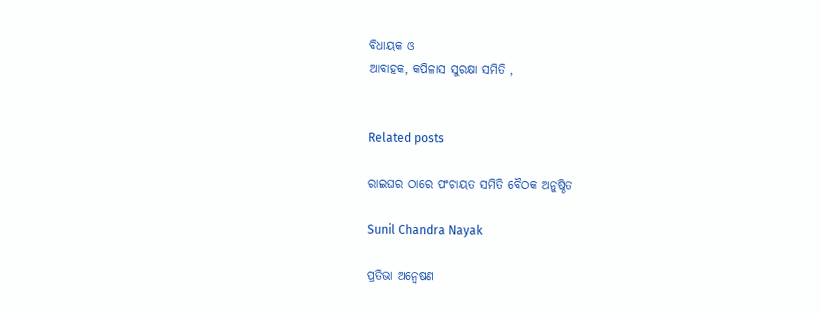ବିଧାୟକ ଓ
ଆବାହକ, କପିଳାସ ସୁରକ୍ଷା ସମିତି ,


Related posts

ରାଇଘର ଠାରେ ପଂଚାୟତ ସମିତି ବୈଠକ ଅନୁଷ୍ଠିତ

Sunil Chandra Nayak

ପ୍ରତିଭା ଅନ୍ବେଷଣ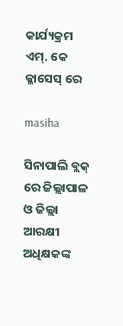କାର୍ଯ୍ୟକ୍ରମ ଏମ୍. କେ କ୍ଳାସେସ୍ ରେ

masiha

ସିନାପାଲି ବ୍ଲକ୍ ରେ ଜିଲ୍ଲାପାଳ ଓ ଜିଲ୍ଲା ଆରକ୍ଷୀ ଅଧିକ୍ଷକଙ୍କ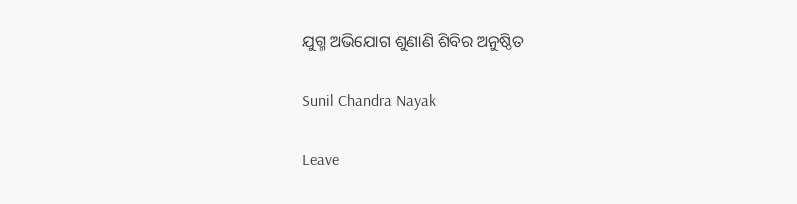ଯୁଗ୍ମ ଅଭିଯୋଗ ଶୁଣାଣି ଶିବିର ଅନୁଷ୍ଠିତ

Sunil Chandra Nayak

Leave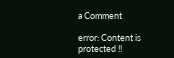a Comment

error: Content is protected !!